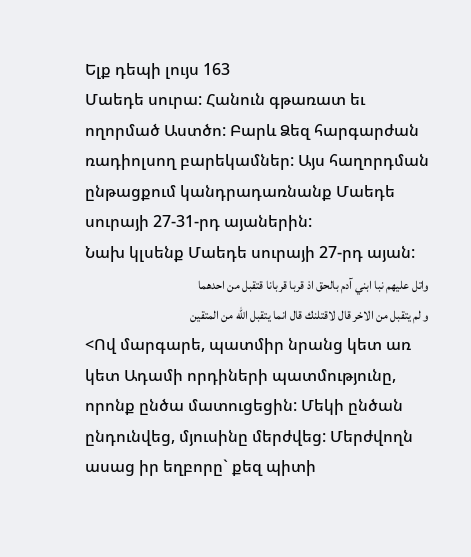Ելք դեպի լույս 163
Մաեդե սուրա: Հանուն գթառատ եւ ողորմած Աստծո: Բարև Ձեզ հարգարժան ռադիոլսող բարեկամներ: Այս հաղորդման ընթացքում կանդրադառնանք Մաեդե սուրայի 27-31-րդ այաներին:
Նախ կլսենք Մաեդե սուրայի 27-րդ այան:
واتل عليهم نبا ابني آدم بالحق اذ قربا قربانا قتقبل من احدهما
و لم يتقبل من الاخر قال لاقتلنك قال انما يتقبل الله من المتقين
<Ով մարգարե, պատմիր նրանց կետ առ կետ Ադամի որդիների պատմությունը, որոնք ընծա մատուցեցին: Մեկի ընծան ընդունվեց, մյուսինը մերժվեց: Մերժվողն ասաց իր եղբորը` քեզ պիտի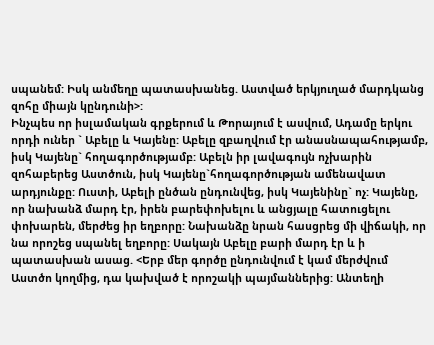սպանեմ: Իսկ անմեղը պատասխանեց. Աստված երկյուղած մարդկանց զոհը միայն կընդունի>:
Ինչպես որ իսլամական գրքերում և Թորայում է ասվում, Ադամը երկու որդի ուներ ` Աբելը և Կայենը: Աբելը զբաղվում էր անասնապահությամբ, իսկ Կայենը` հողագործությամբ: Աբելն իր լավագույն ոչխարին զոհաբերեց Աստծուն, իսկ Կայենը`հողագործության ամենավատ արդյունքը: Ուստի, Աբելի ընծան ընդունվեց, իսկ Կայենինը` ոչ: Կայենը, որ նախանձ մարդ էր, իրեն բարեփոխելու և անցյալը հատուցելու փոխարեն, մերժեց իր եղբորը: Նախանձը նրան հասցրեց մի վիճակի, որ նա որոշեց սպանել եղբորը: Սակայն Աբելը բարի մարդ էր և ի պատասխան ասաց. <Երբ մեր գործը ընդունվում է կամ մերժվում Աստծո կողմից, դա կախված է որոշակի պայմաններից: Անտեղի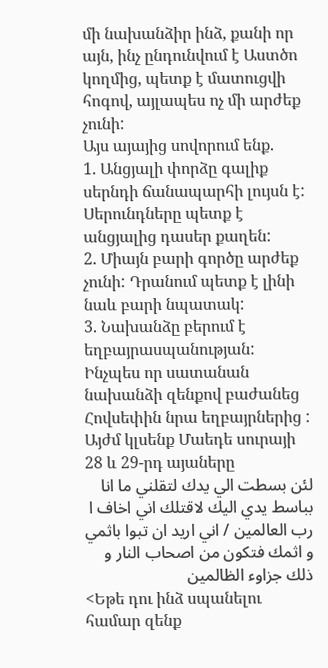մի նախանձիր ինձ, քանի որ այն, ինչ ընդունվում է Աստծո կողմից, պետք է մատուցվի հոգով, այլապես ոչ մի արժեք չունի:
Այս այայից սովորում ենք.
1. Անցյալի փորձը գալիք սերնդի ճանապարհի լույսն է: Սերունդները պետք է անցյալից դասեր քաղեն:
2. Միայն բարի գործը արժեք չունի: Դրանում պետք է լինի նաև բարի նպատակ:
3. Նախանձը բերում է եղբայրասպանության: Ինչպես որ սատանան նախանձի զենքով բաժանեց Հովսեփին նրա եղբայրներից :
Այժմ կլսենք Մաեդե սուրայի 28 և 29-րդ այաները
لئن بسطت الي يدك لتقلني ما انا بباسط يدي اليك لاقتلك اني اخاف ا
رب العالمين / اني اريد ان تبوا باثمي و اثمك فتكون من اصحاب النار و
ذلك جزاوء الظالمين
<Եթե դու ինձ սպանելու համար զենք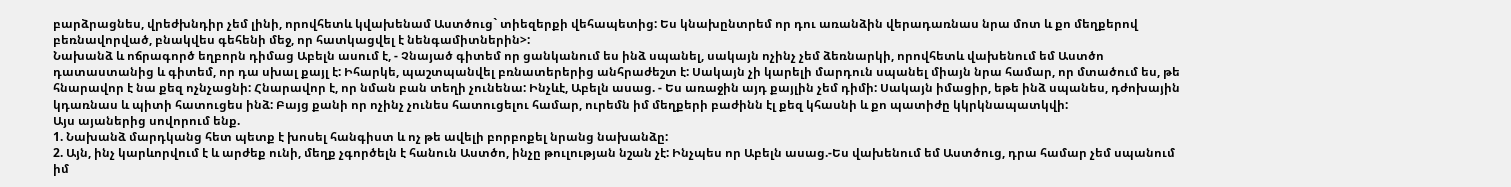բարձրացնես, վրեժխնդիր չեմ լինի, որովհետև կվախենամ Աստծուց` տիեզերքի վեհապետից: Ես կնախընտրեմ որ դու առանձին վերադառնաս նրա մոտ և քո մեղքերով բեռնավորված, բնակվես գեհենի մեջ, որ հատկացվել է նենգամիտներին>:
Նախանձ և ոճրագործ եղբորն դիմաց Աբելն ասում է, - Չնայած գիտեմ որ ցանկանում ես ինձ սպանել, սակայն ոչինչ չեմ ձեռնարկի, որովհետև վախենում եմ Աստծո դատաստանից և գիտեմ, որ դա սխալ քայլ է: Իհարկե, պաշտպանվել բռնատերերից անհրաժեշտ է: Սակայն չի կարելի մարդուն սպանել միայն նրա համար, որ մտածում ես, թե հնարավոր է նա քեզ ոչնչացնի: Հնարավոր է, որ նման բան տեղի չունենա: Ինչևէ, Աբելն ասաց. - Ես առաջին այդ քայլին չեմ դիմի: Սակայն իմացիր, եթե ինձ սպանես, դժոխային կդառնաս և պիտի հատուցես ինձ: Բայց քանի որ ոչինչ չունես հատուցելու համար, ուրեմն իմ մեղքերի բաժինն էլ քեզ կհասնի և քո պատիժը կկրկնապատկվի:
Այս այաներից սովորում ենք.
1. Նախանձ մարդկանց հետ պետք է խոսել հանգիստ և ոչ թե ավելի բորբոքել նրանց նախանձը:
2. Այն, ինչ կարևորվում է և արժեք ունի, մեղք չգործելն է հանուն Աստծո, ինչը թուլության նշան չէ: Ինչպես որ Աբելն ասաց.-Ես վախենում եմ Աստծուց, դրա համար չեմ սպանում իմ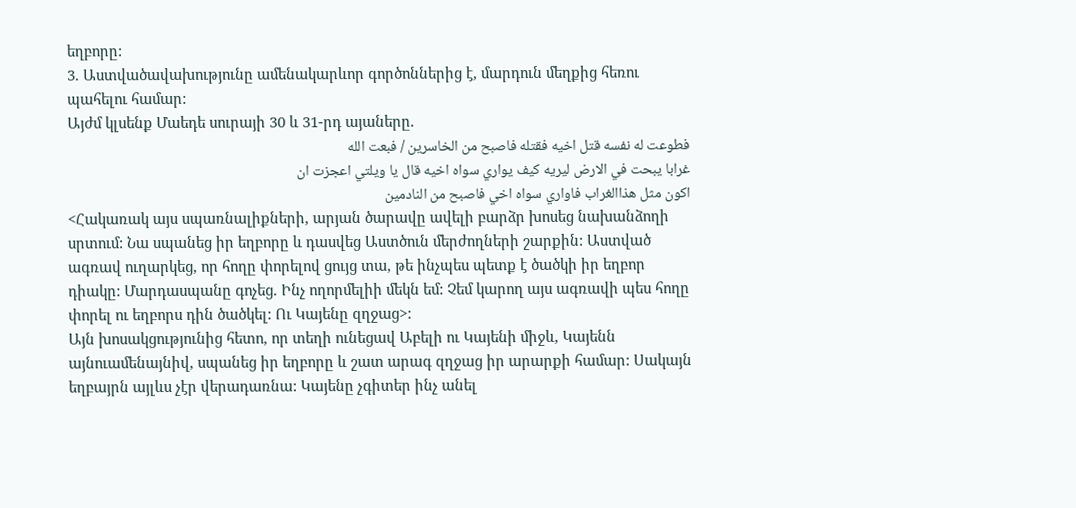եղբորը:
3. Աստվածավախությունը ամենակարևոր գործոններից է, մարդուն մեղքից հեռու պահելու համար:
Այժմ կլսենք Մաեդե սուրայի 30 և 31-րդ այաները.
فطوعت له نفسه قتل اخيه فقتله فاصبح من الخاسرين / فبعت الله
غرابا يبحت في الارض ليريه كيف يواري سواه اخيه قال يا ويلتي اعجزت ان
اكون مثل هذاالغراب فاواري سواه اخي فاصبح من النادمين
<Հակառակ այս սպառնալիքների, արյան ծարավը ավելի բարձր խոսեց նախանձողի սրտում: Նա սպանեց իր եղբորը և դասվեց Աստծուն մերժողների շարքին: Աստված ագռավ ուղարկեց, որ հողը փորելով ցույց տա, թե ինչպես պետք է ծածկի իր եղբոր դիակը: Մարդասպանը գոչեց. Ինչ ողորմելիի մեկն եմ: Չեմ կարող այս ագռավի պես հողը փորել ու եղբորս դին ծածկել: Ու Կայենը զղջաց>:
Այն խոսակցությունից հետո, որ տեղի ունեցավ Աբելի ու Կայենի միջև, Կայենն այնուամենայնիվ, սպանեց իր եղբորը և շատ արագ զղջաց իր արարքի համար: Սակայն եղբայրն այլևս չէր վերադառնա: Կայենը չգիտեր ինչ անել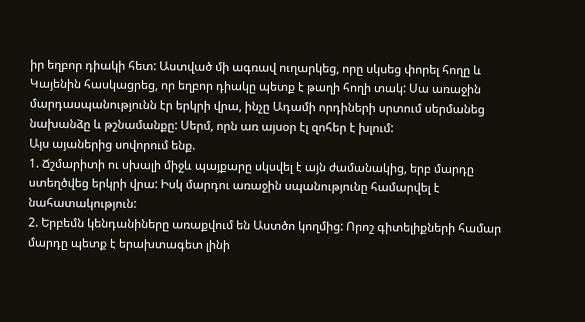իր եղբոր դիակի հետ: Աստված մի ագռավ ուղարկեց, որը սկսեց փորել հողը և Կայենին հասկացրեց, որ եղբոր դիակը պետք է թաղի հողի տակ: Սա առաջին մարդասպանությունն էր երկրի վրա, ինչը Ադամի որդիների սրտում սերմանեց նախանձը և թշնամանքը: Սերմ, որն առ այսօր էլ զոհեր է խլում:
Այս այաներից սովորում ենք.
1. Ճշմարիտի ու սխալի միջև պայքարը սկսվել է այն ժամանակից, երբ մարդը ստեղծվեց երկրի վրա: Իսկ մարդու առաջին սպանությունը համարվել է նահատակություն:
2. Երբեմն կենդանիները առաքվում են Աստծո կողմից: Որոշ գիտելիքների համար մարդը պետք է երախտագետ լինի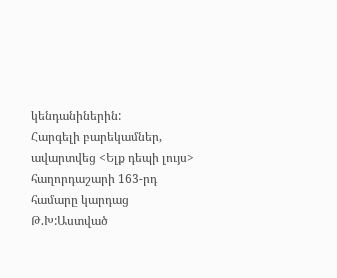կենդանիներին:
Հարգելի բարեկամներ, ավարտվեց <Ելք դեպի լույս> հաղորդաշարի 163-րդ համարը կարդաց Թ.Խ:Աստված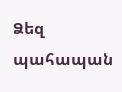Ձեզ պահապան